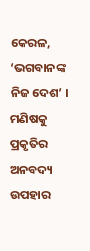କେରଳ, ‘ଭଗବାନଙ୍କ ନିଜ ଦେଶ’ । ମଣିଷକୁ ପ୍ରକୃତିର ଅନବଦ୍ୟ ଉପହାର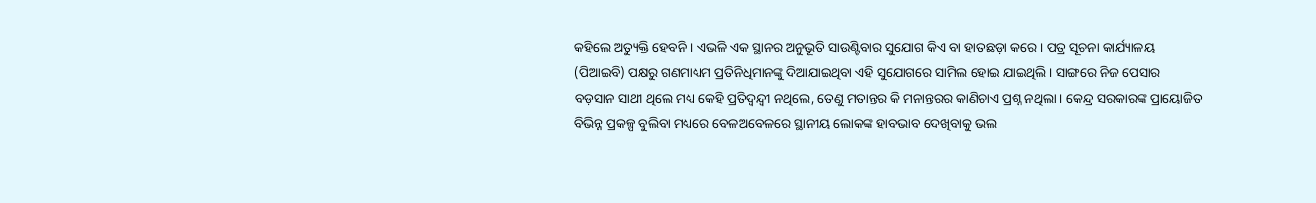କହିଲେ ଅତ୍ୟୁକ୍ତି ହେବନି । ଏଭଳି ଏକ ସ୍ଥାନର ଅନୁଭୂତି ସାଉଣ୍ଟିବାର ସୁଯୋଗ କିଏ ବା ହାତଛଡ଼ା କରେ । ପତ୍ର ସୂଚନା କାର୍ଯ୍ୟାଳୟ (ପିଆଇବି) ପକ୍ଷରୁ ଗଣମାଧ୍ୟମ ପ୍ରତିନିଧିମାନଙ୍କୁ ଦିଆଯାଇଥିବା ଏହି ସୁଯୋଗରେ ସାମିଲ ହୋଇ ଯାଇଥିଲି । ସାଙ୍ଗରେ ନିଜ ପେସାର ବଡ଼ସାନ ସାଥୀ ଥିଲେ ମଧ୍ୟ କେହି ପ୍ରତିଦ୍ୱନ୍ଦ୍ୱୀ ନଥିଲେ, ତେଣୁ ମତାନ୍ତର କି ମନାନ୍ତରର କାଣିଚାଏ ପ୍ରଶ୍ନ ନଥିଲା । କେନ୍ଦ୍ର ସରକାରଙ୍କ ପ୍ରାୟୋଜିତ ବିଭିନ୍ନ ପ୍ରକଳ୍ପ ବୁଲିବା ମଧ୍ୟରେ ବେଳଅବେଳରେ ସ୍ଥାନୀୟ ଲୋକଙ୍କ ହାବଭାବ ଦେଖିବାକୁ ଭଲ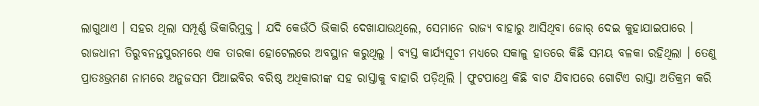ଲାଗୁଥାଏ । ସହର ଥିଲା ସମ୍ପୂର୍ଣ୍ଣ ଭିକାରିମୁକ୍ତ । ଯଦି କେଉଁଠି ଭିକାରି ଦେଖାଯାଉଥିଲେ, ସେମାନେ ରାଜ୍ୟ ବାହାରୁ ଆସିଥିବା ଜୋର୍ ଦେଇ କୁହାଯାଇପାରେ ।
ରାଜଧାନୀ ତିରୁବନନ୍ତପୁରମରେ ଏକ ତାରକା ହୋଟେଲରେ ଅବସ୍ଥାନ କରୁଥିଲୁ । ବ୍ୟସ୍ତ କାର୍ଯ୍ୟସୂଚୀ ମଧ୍ୟରେ ସକାଳୁ ହାତରେ କିଛି ସମୟ ବଳକା ରହିଥିଲା । ତେଣୁ ପ୍ରାତଃଭ୍ରମଣ ନାମରେ ଅନୁଜସମ ପିଆଇବିର ବରିଷ୍ଠ ଅଧିକାରୀଙ୍କ ସହ ରାସ୍ତାକୁ ବାହାରି ପଡ଼ିଥିଲି । ଫୁଟପାଥ୍ରେ କିଛି ବାଟ ଯିବାପରେ ଗୋଟିଏ ରାସ୍ତା ଅତିକ୍ରମ କରି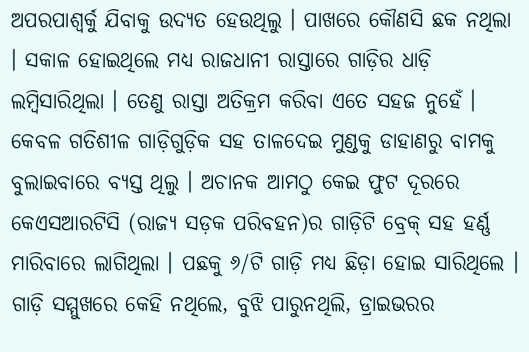ଅପରପାଶ୍ୱର୍କୁ ଯିବାକୁ ଉଦ୍ୟତ ହେଉଥିଲୁ । ପାଖରେ କୌଣସି ଛକ ନଥିଲା । ସକାଳ ହୋଇଥିଲେ ମଧ୍ୟ ରାଜଧାନୀ ରାସ୍ତାରେ ଗାଡ଼ିର ଧାଡ଼ି ଲମ୍ବିସାରିଥିଲା । ତେଣୁ ରାସ୍ତା ଅତିକ୍ରମ କରିବା ଏତେ ସହଜ ନୁହେଁ । କେବଳ ଗତିଶୀଳ ଗାଡ଼ିଗୁଡ଼ିକ ସହ ତାଳଦେଇ ମୁଣ୍ଡକୁ ଡାହାଣରୁ ବାମକୁ ବୁଲାଇବାରେ ବ୍ୟସ୍ତ ଥିଲୁ । ଅଚାନକ ଆମଠୁ କେଇ ଫୁଟ ଦୂରରେ କେଏସଆରଟିସି (ରାଜ୍ୟ ସଡ଼କ ପରିବହନ)ର ଗାଡ଼ିଟି ବ୍ରେକ୍ ସହ ହର୍ଣ୍ଣ ମାରିବାରେ ଲାଗିଥିଲା । ପଛକୁ ୬/ଟି ଗାଡ଼ି ମଧ୍ୟ ଛିଡ଼ା ହୋଇ ସାରିଥିଲେ । ଗାଡ଼ି ସମ୍ମୁଖରେ କେହି ନଥିଲେ, ବୁଝି ପାରୁନଥିଲି, ଡ୍ରାଇଭରର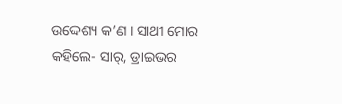ଉଦ୍ଦେଶ୍ୟ କ’ଣ । ସାଥୀ ମୋର କହିଲେ- ସାର୍, ଡ୍ରାଇଭର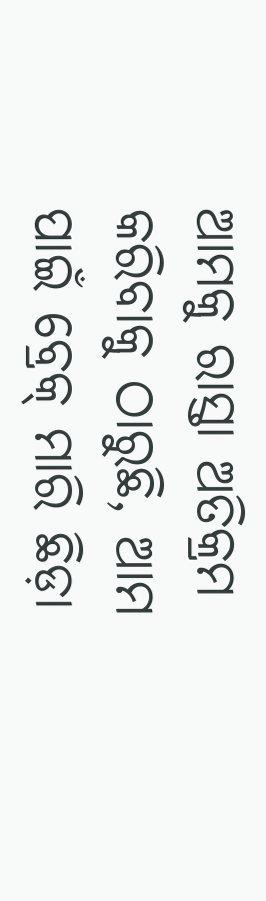ଆମକୁ ରାସ୍ତା ଅତିକ୍ରମ କରିବାକୁ ଠାରୁଛି, ଆମ ପାଇଁ ବ୍ରେକ୍ ମାରି ଛିଡ଼ା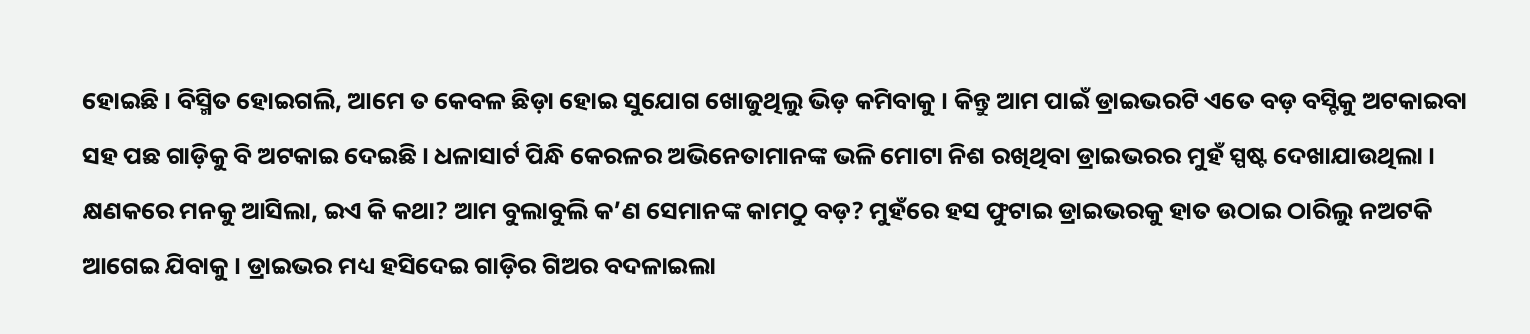ହୋଇଛି । ବିସ୍ମିତ ହୋଇଗଲି, ଆମେ ତ କେବଳ ଛିଡ଼ା ହୋଇ ସୁଯୋଗ ଖୋଜୁଥିଲୁ ଭିଡ଼ କମିବାକୁ । କିନ୍ତୁ ଆମ ପାଇଁ ଡ୍ରାଇଭରଟି ଏତେ ବଡ଼ ବସ୍ଟିକୁ ଅଟକାଇବା ସହ ପଛ ଗାଡ଼ିକୁ ବି ଅଟକାଇ ଦେଇଛି । ଧଳାସାର୍ଟ ପିନ୍ଧି କେରଳର ଅଭିନେତାମାନଙ୍କ ଭଳି ମୋଟା ନିଶ ରଖିଥିବା ଡ୍ରାଇଭରର ମୁହଁ ସ୍ପଷ୍ଟ ଦେଖାଯାଉଥିଲା । କ୍ଷଣକରେ ମନକୁ ଆସିଲା, ଇଏ କି କଥା? ଆମ ବୁଲାବୁଲି କ’ଣ ସେମାନଙ୍କ କାମଠୁ ବଡ଼? ମୁହଁରେ ହସ ଫୁଟାଇ ଡ୍ରାଇଭରକୁ ହାତ ଉଠାଇ ଠାରିଲୁ ନଅଟକି ଆଗେଇ ଯିବାକୁ । ଡ୍ରାଇଭର ମଧ୍ୟ ହସିଦେଇ ଗାଡ଼ିର ଗିଅର ବଦଳାଇଲା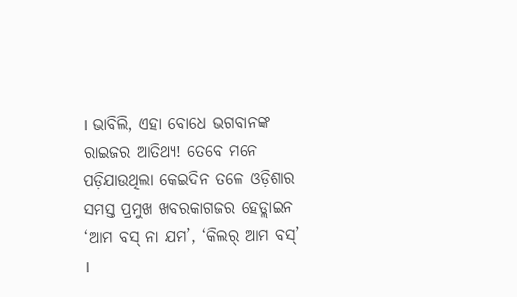। ଭାବିଲି, ଏହା ବୋଧେ ଭଗବାନଙ୍କ ରାଇଜର ଆତିଥ୍ୟ! ତେବେ ମନେ ପଡ଼ିଯାଉଥିଲା କେଇଦିନ ତଳେ ଓଡ଼ିଶାର ସମସ୍ତ ପ୍ରମୁଖ ଖବରକାଗଜର ହେଡ୍ଲାଇନ ‘ଆମ ବସ୍ ନା ଯମ’, ‘କିଲର୍ ଆମ ବସ୍’ ।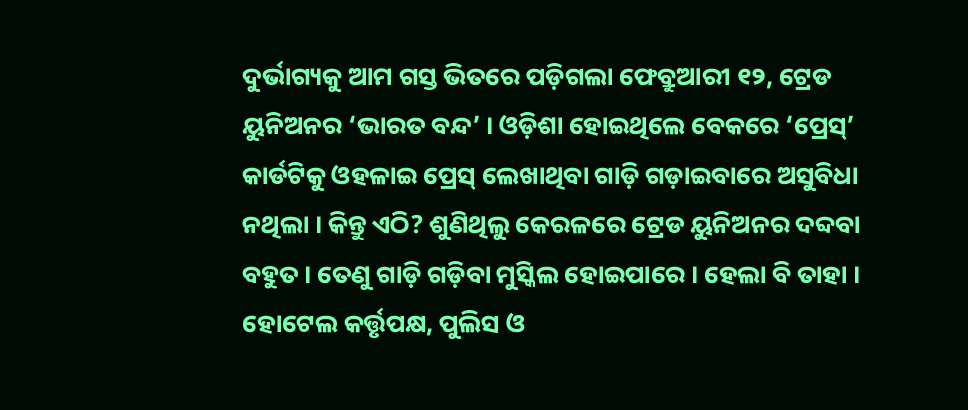ଦୁର୍ଭାଗ୍ୟକୁ ଆମ ଗସ୍ତ ଭିତରେ ପଡ଼ିଗଲା ଫେବ୍ରୁଆରୀ ୧୨, ଟ୍ରେଡ ୟୁନିଅନର ‘ଭାରତ ବନ୍ଦ’ । ଓଡ଼ିଶା ହୋଇଥିଲେ ବେକରେ ‘ପ୍ରେସ୍’ କାର୍ଡଟିକୁ ଓହଳାଇ ପ୍ରେସ୍ ଲେଖାଥିବା ଗାଡ଼ି ଗଡ଼ାଇବାରେ ଅସୁବିଧା ନଥିଲା । କିନ୍ତୁ ଏଠି? ଶୁଣିଥିଲୁ କେରଳରେ ଟ୍ରେଡ ୟୁନିଅନର ଦବ୍ଦବା ବହୁତ । ତେଣୁ ଗାଡ଼ି ଗଡ଼ିବା ମୁସ୍କିଲ ହୋଇପାରେ । ହେଲା ବି ତାହା । ହୋଟେଲ କର୍ତ୍ତୃପକ୍ଷ, ପୁଲିସ ଓ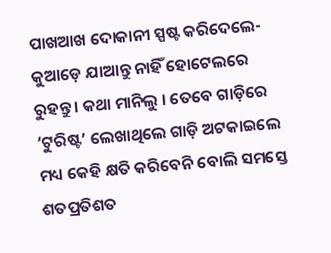ପାଖଆଖ ଦୋକାନୀ ସ୍ପଷ୍ଟ କରିଦେଲେ- କୁଆଡ଼େ ଯାଆନ୍ତୁ ନାହିଁ ହୋଟେଲରେ ରୁହନ୍ତୁ । କଥା ମାନିଲୁ । ତେବେ ଗାଡ଼ିରେ ‘ଟୁରିଷ୍ଟ’ ଲେଖାଥିଲେ ଗାଡ଼ି ଅଟକାଇଲେ ମଧ୍ୟ କେହି କ୍ଷତି କରିବେନି ବୋଲି ସମସ୍ତେ ଶତପ୍ରତିଶତ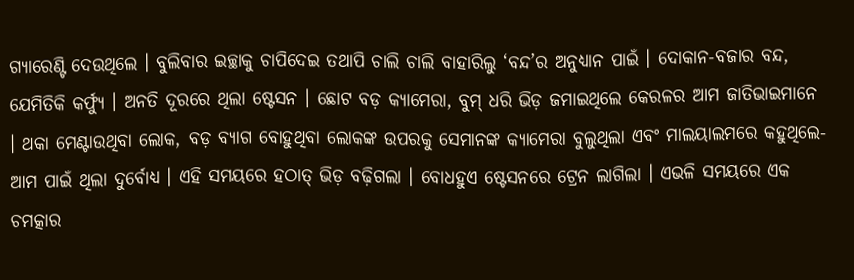ଗ୍ୟାରେଣ୍ଟି ଦେଉଥିଲେ । ବୁଲିବାର ଇଚ୍ଛାକୁ ଚାପିଦେଇ ତଥାପି ଚାଲି ଚାଲି ବାହାରିଲୁ ‘ବନ୍ଦ’ର ଅନୁଧ୍ୟାନ ପାଇଁ । ଦୋକାନ-ବଜାର ବନ୍ଦ, ଯେମିତିକି କର୍ଫ୍ୟୁ । ଅନତି ଦୂରରେ ଥିଲା ଷ୍ଟେସନ । ଛୋଟ ବଡ଼ କ୍ୟାମେରା, ବୁମ୍ ଧରି ଭିଡ଼ ଜମାଇଥିଲେ କେରଳର ଆମ ଜାତିଭାଇମାନେ । ଥକା ମେଣ୍ଟାଉଥିବା ଲୋକ, ବଡ଼ ବ୍ୟାଗ ବୋହୁଥିବା ଲୋକଙ୍କ ଉପରକୁ ସେମାନଙ୍କ କ୍ୟାମେରା ବୁଲୁଥିଲା ଏବଂ ମାଲୟାଲମରେ କହୁଥିଲେ- ଆମ ପାଇଁ ଥିଲା ଦୁର୍ବୋଧ୍ୟ । ଏହି ସମୟରେ ହଠାତ୍ ଭିଡ଼ ବଢ଼ିଗଲା । ବୋଧହୁଏ ଷ୍ଟେସନରେ ଟ୍ରେନ ଲାଗିଲା । ଏଭଳି ସମୟରେ ଏକ ଚମତ୍କାର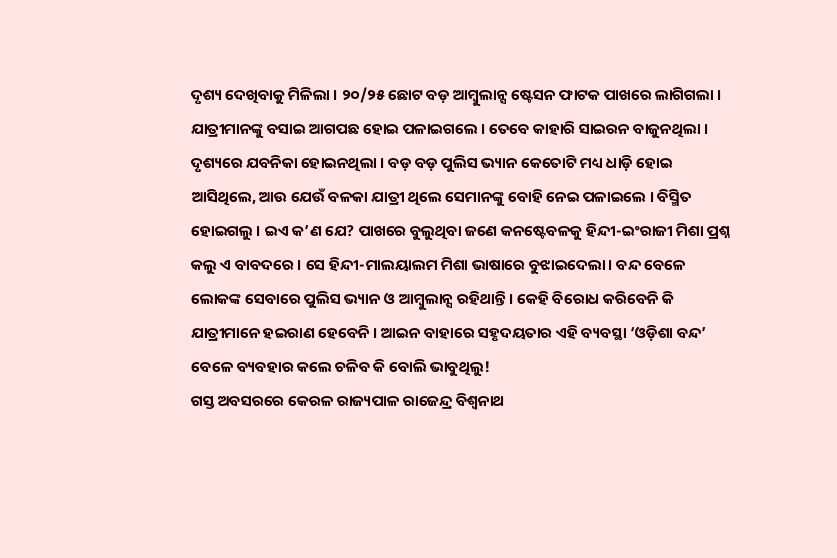ଦୃଶ୍ୟ ଦେଖିବାକୁ ମିଳିଲା । ୨୦/୨୫ ଛୋଟ ବଡ଼ ଆମ୍ବୁଲାନ୍ସ ଷ୍ଟେସନ ଫାଟକ ପାଖରେ ଲାଗିଗଲା । ଯାତ୍ରୀମାନଙ୍କୁ ବସାଇ ଆଗପଛ ହୋଇ ପଳାଇଗଲେ । ତେବେ କାହାରି ସାଇରନ ବାଜୁନଥିଲା । ଦୃଶ୍ୟରେ ଯବନିକା ହୋଇନଥିଲା । ବଡ଼ ବଡ଼ ପୁଲିସ ଭ୍ୟାନ କେତୋଟି ମଧ୍ୟ ଧାଡ଼ି ହୋଇ ଆସିଥିଲେ, ଆଉ ଯେଉଁ ବଳକା ଯାତ୍ରୀ ଥିଲେ ସେମାନଙ୍କୁ ବୋହି ନେଇ ପଳାଇଲେ । ବିସ୍ମିତ ହୋଇଗଲୁ । ଇଏ କ’ଣ ଯେ? ପାଖରେ ବୁଲୁଥିବା ଜଣେ କନଷ୍ଟେବଳକୁ ହିନ୍ଦୀ-ଇଂରାଜୀ ମିଶା ପ୍ରଶ୍ନ କଲୁ ଏ ବାବଦରେ । ସେ ହିନ୍ଦୀ-ମାଲୟାଲମ ମିଶା ଭାଷାରେ ବୁଝାଇଦେଲା। ବନ୍ଦ ବେଳେ ଲୋକଙ୍କ ସେବାରେ ପୁଲିସ ଭ୍ୟାନ ଓ ଆମ୍ବୁଲାନ୍ସ ରହିଥାନ୍ତି । କେହି ବିରୋଧ କରିବେନି କି ଯାତ୍ରୀମାନେ ହଇରାଣ ହେବେନି । ଆଇନ ବାହାରେ ସହୃଦୟତାର ଏହି ବ୍ୟବସ୍ଥା ‘ଓଡ଼ିଶା ବନ୍ଦ’ ବେଳେ ବ୍ୟବହାର କଲେ ଚଳିବ କି ବୋଲି ଭାବୁଥିଲୁ!
ଗସ୍ତ ଅବସରରେ କେରଳ ରାଜ୍ୟପାଳ ରାଜେନ୍ଦ୍ର ବିଶ୍ୱନାଥ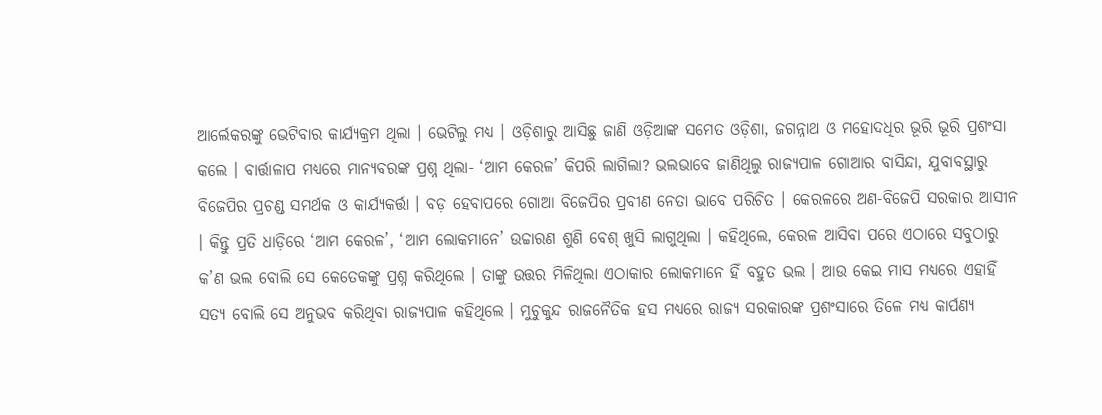ଆର୍ଲେକରଙ୍କୁ ଭେଟିବାର କାର୍ଯ୍ୟକ୍ରମ ଥିଲା । ଭେଟିଲୁ ମଧ୍ୟ । ଓଡ଼ିଶାରୁ ଆସିଛୁ ଜାଣି ଓଡ଼ିଆଙ୍କ ସମେତ ଓଡ଼ିଶା, ଜଗନ୍ନାଥ ଓ ମହୋଦଧିର ଭୂରି ଭୂରି ପ୍ରଶଂସା କଲେ । ବାର୍ତ୍ତାଳାପ ମଧ୍ୟରେ ମାନ୍ୟବରଙ୍କ ପ୍ରଶ୍ନ ଥିଲା- ‘ଆମ କେରଳ’ କିପରି ଲାଗିଲା? ଭଲଭାବେ ଜାଣିଥିଲୁ ରାଜ୍ୟପାଳ ଗୋଆର ବାସିନ୍ଦା, ଯୁବାବସ୍ଥାରୁ ବିଜେପିର ପ୍ରଚଣ୍ଡ ସମର୍ଥକ ଓ କାର୍ଯ୍ୟକର୍ତ୍ତା । ବଡ଼ ହେବାପରେ ଗୋଆ ବିଜେପିର ପ୍ରବୀଣ ନେତା ଭାବେ ପରିଚିତ । କେରଳରେ ଅଣ-ବିଜେପି ସରକାର ଆସୀନ । କିନ୍ତୁ ପ୍ରତି ଧାଡ଼ିରେ ‘ଆମ କେରଳ’, ‘ଆମ ଲୋକମାନେ’ ଉଚ୍ଚାରଣ ଶୁଣି ବେଶ୍ ଖୁସି ଲାଗୁଥିଲା । କହିଥିଲେ, କେରଳ ଆସିବା ପରେ ଏଠାରେ ସବୁଠାରୁ କ’ଣ ଭଲ ବୋଲି ସେ କେତେକଙ୍କୁ ପ୍ରଶ୍ନ କରିଥିଲେ । ତାଙ୍କୁ ଉତ୍ତର ମିଳିଥିଲା ଏଠାକାର ଲୋକମାନେ ହିଁ ବହୁତ ଭଲ । ଆଉ କେଇ ମାସ ମଧ୍ୟରେ ଏହାହିଁ ସତ୍ୟ ବୋଲି ସେ ଅନୁଭବ କରିଥିବା ରାଜ୍ୟପାଳ କହିଥିଲେ । ମୁଚୁକୁନ୍ଦ ରାଜନୈତିକ ହସ ମଧ୍ୟରେ ରାଜ୍ୟ ସରକାରଙ୍କ ପ୍ରଶଂସାରେ ତିଳେ ମଧ୍ୟ କାର୍ପଣ୍ୟ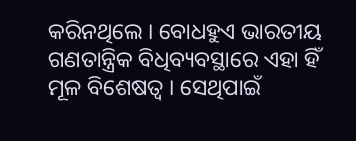କରିନଥିଲେ । ବୋଧହୁଏ ଭାରତୀୟ ଗଣତାନ୍ତ୍ରିକ ବିଧିବ୍ୟବସ୍ଥାରେ ଏହା ହିଁ ମୂଳ ବିଶେଷତ୍ୱ । ସେଥିପାଇଁ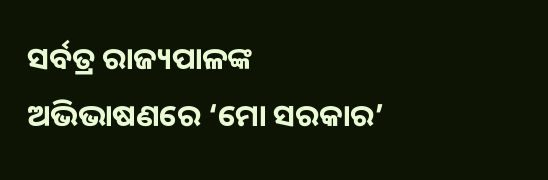ସର୍ବତ୍ର ରାଜ୍ୟପାଳଙ୍କ ଅଭିଭାଷଣରେ ‘ମୋ ସରକାର’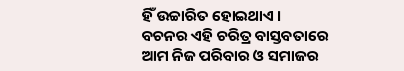ହିଁ ଉଚ୍ଚାରିତ ହୋଇଥାଏ । ବଚନର ଏହି ଚରିତ୍ର ବାସ୍ତବତାରେ ଆମ ନିଜ ପରିବାର ଓ ସମାଜର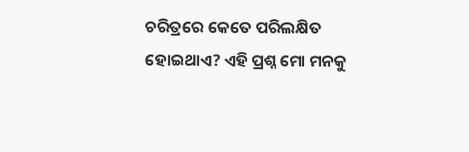ଚରିତ୍ରରେ କେତେ ପରିଲକ୍ଷିତ ହୋଇଥାଏ? ଏହି ପ୍ରଶ୍ନ ମୋ ମନକୁ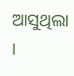ଆସୁଥିଲା ।